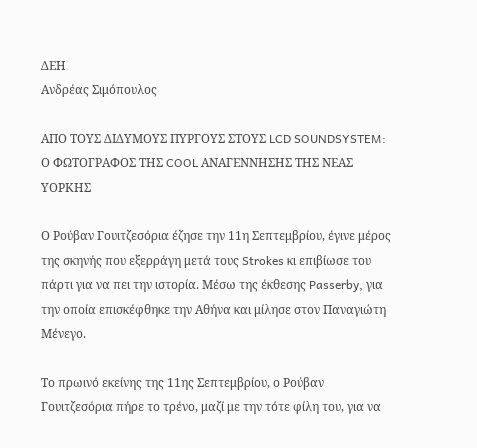ΔΕΗ
Ανδρέας Σιμόπουλος

ΑΠΟ ΤΟΥΣ ΔΙΔΥΜΟΥΣ ΠΥΡΓΟΥΣ ΣΤΟΥΣ LCD SOUNDSYSTEM: Ο ΦΩΤΟΓΡΑΦΟΣ ΤΗΣ COOL ΑΝΑΓΕΝΝΗΣΗΣ ΤΗΣ ΝΕΑΣ ΥΟΡΚΗΣ

Ο Ρούβαν Γουιτζεσόρια έζησε την 11η Σεπτεμβρίου, έγινε μέρος της σκηνής που εξερράγη μετά τους Strokes κι επιβίωσε του πάρτι για να πει την ιστορία. Μέσω της έκθεσης Passerby, για την οποία επισκέφθηκε την Αθήνα και μίλησε στον Παναγιώτη Μένεγο.

Το πρωινό εκείνης της 11ης Σεπτεμβρίου, ο Ρούβαν Γουιτζεσόρια πήρε το τρένο, μαζί με την τότε φίλη του, για να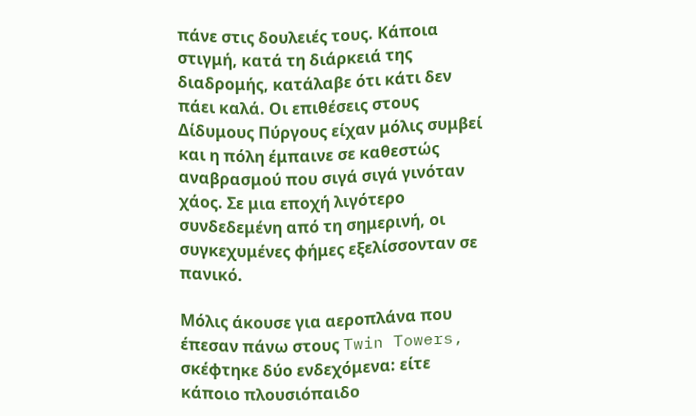πάνε στις δουλειές τους. Κάποια στιγμή, κατά τη διάρκειά της διαδρομής, κατάλαβε ότι κάτι δεν πάει καλά. Οι επιθέσεις στους Δίδυμους Πύργους είχαν μόλις συμβεί και η πόλη έμπαινε σε καθεστώς αναβρασμού που σιγά σιγά γινόταν χάος. Σε μια εποχή λιγότερο συνδεδεμένη από τη σημερινή, οι συγκεχυμένες φήμες εξελίσσονταν σε πανικό.

Μόλις άκουσε για αεροπλάνα που έπεσαν πάνω στους Twin Towers, σκέφτηκε δύο ενδεχόμενα: είτε κάποιο πλουσιόπαιδο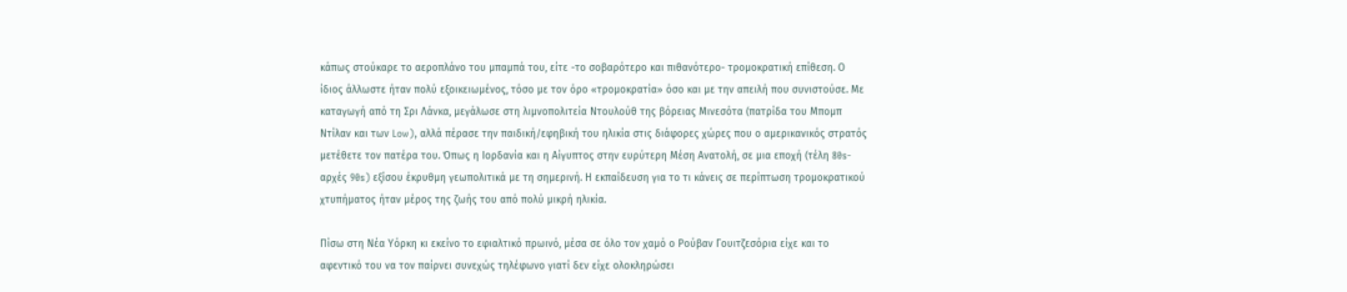κάπως στούκαρε το αεροπλάνο του μπαμπά του, είτε -το σοβαρότερο και πιθανότερο- τρομοκρατική επίθεση. Ο ίδιος άλλωστε ήταν πολύ εξοικειωμένος, τόσο με τον όρο «τρομοκρατία» όσο και με την απειλή που συνιστούσε. Με καταγωγή από τη Σρι Λάνκα, μεγάλωσε στη λιμνοπολιτεία Ντουλούθ της βόρειας Μινεσότα (πατρίδα του Μπομπ Ντίλαν και των Low), αλλά πέρασε την παιδική/εφηβική του ηλικία στις διάφορες χώρες που ο αμερικανικός στρατός μετέθετε τον πατέρα του. Όπως η Ιορδανία και η Αίγυπτος στην ευρύτερη Μέση Ανατολή, σε μια εποχή (τέλη 80s-αρχές 90s) εξίσου έκρυθμη γεωπολιτικά με τη σημερινή. Η εκπαίδευση για το τι κάνεις σε περίπτωση τρομοκρατικού χτυπήματος ήταν μέρος της ζωής του από πολύ μικρή ηλικία.

Πίσω στη Νέα Υόρκη κι εκείνο το εφιαλτικό πρωινό, μέσα σε όλο τον χαμό ο Ρούβαν Γουιτζεσόρια είχε και το αφεντικό του να τον παίρνει συνεχώς τηλέφωνο γιατί δεν είχε ολοκληρώσει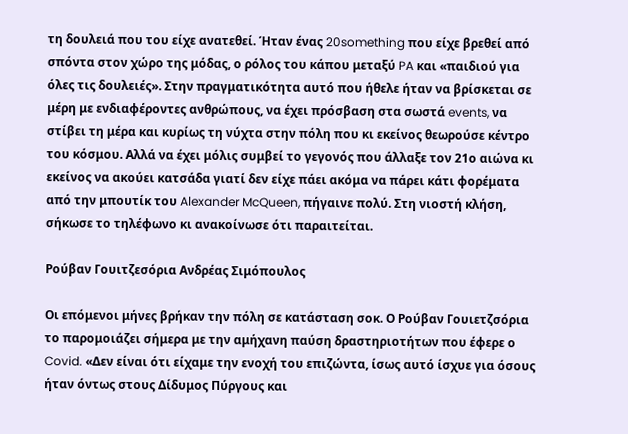τη δουλειά που του είχε ανατεθεί. Ήταν ένας 20something που είχε βρεθεί από σπόντα στον χώρο της μόδας, ο ρόλος του κάπου μεταξύ PA και «παιδιού για όλες τις δουλειές». Στην πραγματικότητα αυτό που ήθελε ήταν να βρίσκεται σε μέρη με ενδιαφέροντες ανθρώπους, να έχει πρόσβαση στα σωστά events, να στίβει τη μέρα και κυρίως τη νύχτα στην πόλη που κι εκείνος θεωρούσε κέντρο του κόσμου. Αλλά να έχει μόλις συμβεί το γεγονός που άλλαξε τον 21ο αιώνα κι εκείνος να ακούει κατσάδα γιατί δεν είχε πάει ακόμα να πάρει κάτι φορέματα από την μπουτίκ του Alexander McQueen, πήγαινε πολύ. Στη νιοστή κλήση, σήκωσε το τηλέφωνο κι ανακοίνωσε ότι παραιτείται.

Ρούβαν Γουιτζεσόρια Ανδρέας Σιμόπουλος

Οι επόμενοι μήνες βρήκαν την πόλη σε κατάσταση σοκ. Ο Ρούβαν Γουιετζσόρια το παρομοιάζει σήμερα με την αμήχανη παύση δραστηριοτήτων που έφερε ο Covid. «Δεν είναι ότι είχαμε την ενοχή του επιζώντα, ίσως αυτό ίσχυε για όσους ήταν όντως στους Δίδυμος Πύργους και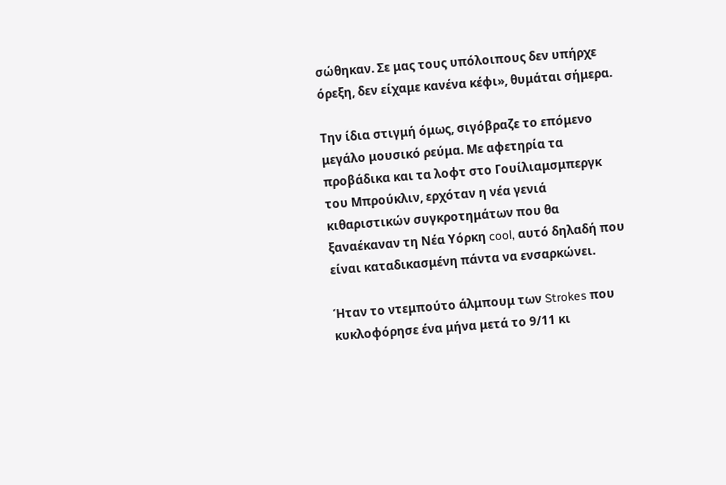σώθηκαν. Σε μας τους υπόλοιπους δεν υπήρχε όρεξη, δεν είχαμε κανένα κέφι», θυμάται σήμερα.

Την ίδια στιγμή όμως, σιγόβραζε το επόμενο μεγάλο μουσικό ρεύμα. Με αφετηρία τα προβάδικα και τα λοφτ στο Γουίλιαμσμπεργκ του Μπρούκλιν, ερχόταν η νέα γενιά κιθαριστικών συγκροτημάτων που θα ξαναέκαναν τη Νέα Υόρκη cool, αυτό δηλαδή που είναι καταδικασμένη πάντα να ενσαρκώνει.

Ήταν το ντεμπούτο άλμπουμ των Strokes που κυκλοφόρησε ένα μήνα μετά το 9/11 κι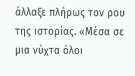άλλαξε πλήρως τον ρου της ιστορίας. «Μέσα σε μια νύχτα όλοι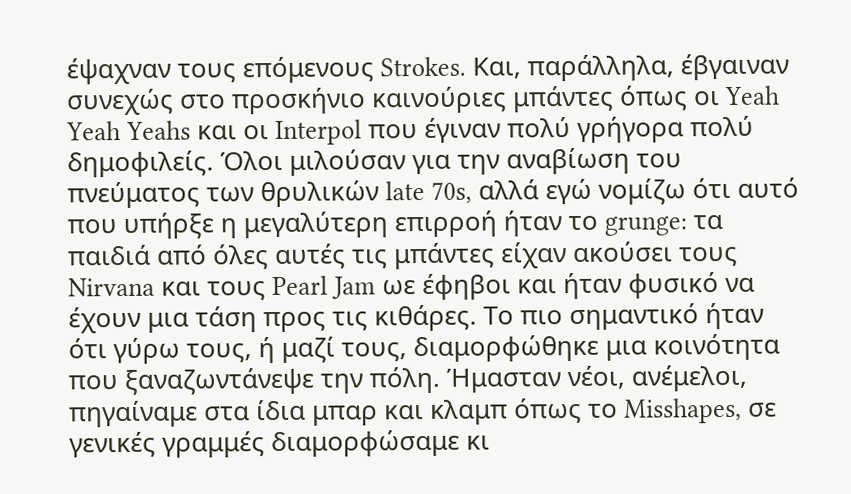έψαχναν τους επόμενους Strokes. Και, παράλληλα, έβγαιναν συνεχώς στο προσκήνιο καινούριες μπάντες όπως οι Yeah Yeah Yeahs και οι Interpol που έγιναν πολύ γρήγορα πολύ δημοφιλείς. Όλοι μιλούσαν για την αναβίωση του πνεύματος των θρυλικών late 70s, αλλά εγώ νομίζω ότι αυτό που υπήρξε η μεγαλύτερη επιρροή ήταν το grunge: τα παιδιά από όλες αυτές τις μπάντες είχαν ακούσει τους Nirvana και τους Pearl Jam ωε έφηβοι και ήταν φυσικό να έχουν μια τάση προς τις κιθάρες. Το πιο σημαντικό ήταν ότι γύρω τους, ή μαζί τους, διαμορφώθηκε μια κοινότητα που ξαναζωντάνεψε την πόλη. Ήμασταν νέοι, ανέμελοι, πηγαίναμε στα ίδια μπαρ και κλαμπ όπως το Misshapes, σε γενικές γραμμές διαμορφώσαμε κι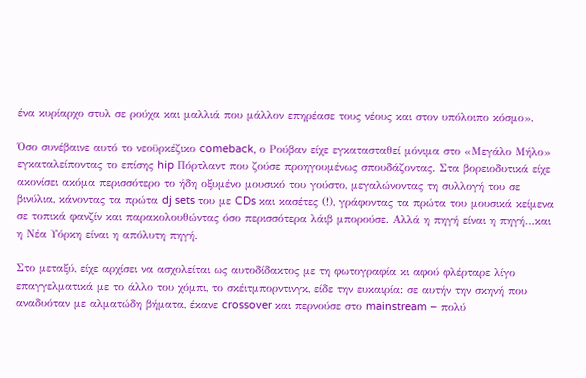ένα κυρίαρχο στυλ σε ρούχα και μαλλιά που μάλλον επηρέασε τους νέους και στον υπόλοιπο κόσμο».

Όσο συνέβαινε αυτό το νεοϋρκέζικο comeback, ο Ρούβαν είχε εγκατασταθεί μόνιμα στο «Μεγάλο Μήλο» εγκαταλείποντας το επίσης hip Πόρτλαντ που ζούσε προηγουμένως σπουδάζοντας. Στα βορειοδυτικά είχε ακονίσει ακόμα περισσότερο το ήδη οξυμένο μουσικό του γούστο, μεγαλώνοντας τη συλλογή του σε βινύλια, κάνοντας τα πρώτα dj sets του με CDs και κασέτες (!), γράφοντας τα πρώτα του μουσικά κείμενα σε τοπικά φανζίν και παρακολουθώντας όσο περισσότερα λάιβ μπορούσε. Αλλά η πηγή είναι η πηγή…και η Νέα Υόρκη είναι η απόλυτη πηγή.

Στο μεταξύ, είχε αρχίσει να ασχολείται ως αυτοδίδακτος με τη φωτογραφία κι αφού φλέρταρε λίγο επαγγελματικά με το άλλο του χόμπι, το σκέιτμπορντινγκ, είδε την ευκαιρία: σε αυτήν την σκηνή που αναδυόταν με αλματώδη βήματα, έκανε crossover και περνούσε στο mainstream – πολύ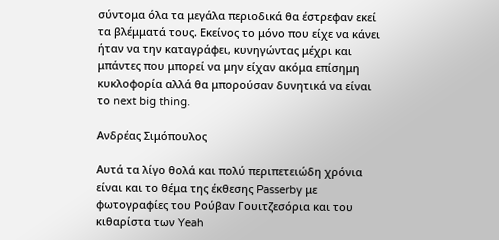σύντομα όλα τα μεγάλα περιοδικά θα έστρεφαν εκεί τα βλέμματά τους. Εκείνος το μόνο που είχε να κάνει ήταν να την καταγράφει, κυνηγώντας μέχρι και μπάντες που μπορεί να μην είχαν ακόμα επίσημη κυκλοφορία αλλά θα μπορούσαν δυνητικά να είναι το next big thing.

Ανδρέας Σιμόπουλος

Αυτά τα λίγο θολά και πολύ περιπετειώδη χρόνια είναι και το θέμα της έκθεσης Passerby με φωτογραφίες του Ρούβαν Γουιτζεσόρια και του κιθαρίστα των Yeah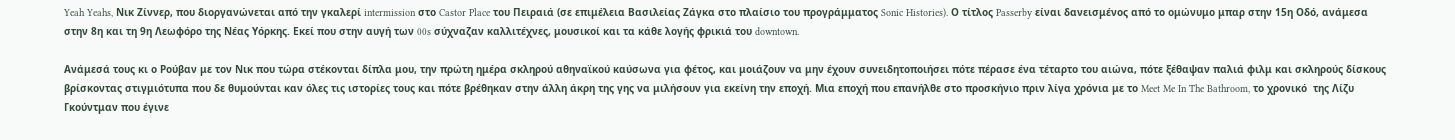Yeah Yeahs, Νικ Ζίννερ, που διοργανώνεται από την γκαλερί intermission στο Castor Place του Πειραιά (σε επιμέλεια Βασιλείας Ζάγκα στο πλαίσιο του προγράμματος Sonic Histories). Ο τίτλος Passerby είναι δανεισμένος από το ομώνυμο μπαρ στην 15η Οδό, ανάμεσα στην 8η και τη 9η Λεωφόρο της Νέας Υόρκης. Εκεί που στην αυγή των 00s σύχναζαν καλλιτέχνες, μουσικοί και τα κάθε λογής φρικιά του downtown.

Ανάμεσά τους κι ο Ρούβαν με τον Νικ που τώρα στέκονται δίπλα μου, την πρώτη ημέρα σκληρού αθηναϊκού καύσωνα για φέτος, και μοιάζουν να μην έχουν συνειδητοποιήσει πότε πέρασε ένα τέταρτο του αιώνα, πότε ξέθαψαν παλιά φιλμ και σκληρούς δίσκους βρίσκοντας στιγμιότυπα που δε θυμούνται καν όλες τις ιστορίες τους και πότε βρέθηκαν στην άλλη άκρη της γης να μιλήσουν για εκείνη την εποχή. Μια εποχή που επανήλθε στο προσκήνιο πριν λίγα χρόνια με το Meet Me In The Bathroom, το χρονικό  της Λίζυ Γκούντμαν που έγινε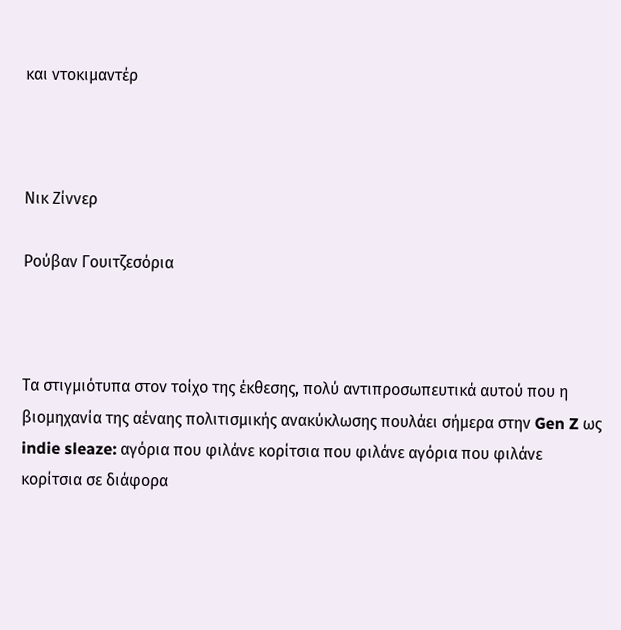και ντοκιμαντέρ



Νικ Ζίννερ

Ρούβαν Γουιτζεσόρια



Τα στιγμιότυπα στον τοίχο της έκθεσης, πολύ αντιπροσωπευτικά αυτού που η βιομηχανία της αέναης πολιτισμικής ανακύκλωσης πουλάει σήμερα στην Gen Z ως indie sleaze: αγόρια που φιλάνε κορίτσια που φιλάνε αγόρια που φιλάνε κορίτσια σε διάφορα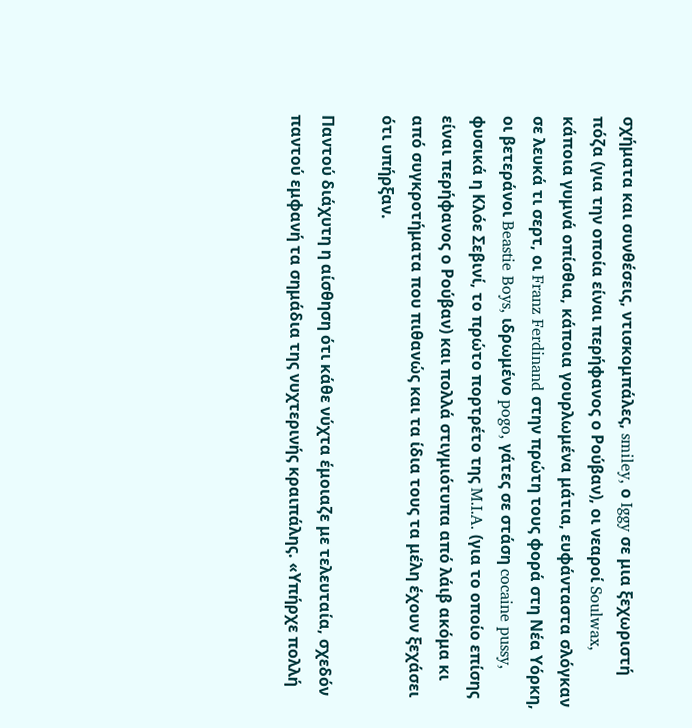σχήματα και συνθέσεις, ντισκομπάλες, smiley, ο Iggy σε μια ξεχωριστή πόζα (για την οποία είναι περήφανος ο Ρούβαν), οι νεαροί Soulwax, κάποια γυμνά οπίσθια, κάποια γουρλωμένα μάτια, ευφάνταστα σλόγκαν σε λευκά τι σερτ, οι Franz Ferdinand στην πρώτη τους φορά στη Νέα Υόρκη, οι βετεράνοι Beastie Boys, ιδρωμένο pogo, γάτες σε στάση cocaine pussy, φυσικά η Κλόε Σεβινί, το πρώτο πορτρέτο της M.I.A. (για το οποίο επίσης είναι περήφανος ο Ρούβαν) και πολλά στιγμιότυπα από λάιβ ακόμα κι από συγκροτήματα που πιθανώς και τα ίδια τους τα μέλη έχουν ξεχάσει ότι υπήρξαν.

Παντού διάχυτη η αίσθηση ότι κάθε νύχτα έμοιαζε με τελευταία, σχεδόν παντού εμφανή τα σημάδια της νυχτερινής κραιπάλης. «Υπήρχε πολλή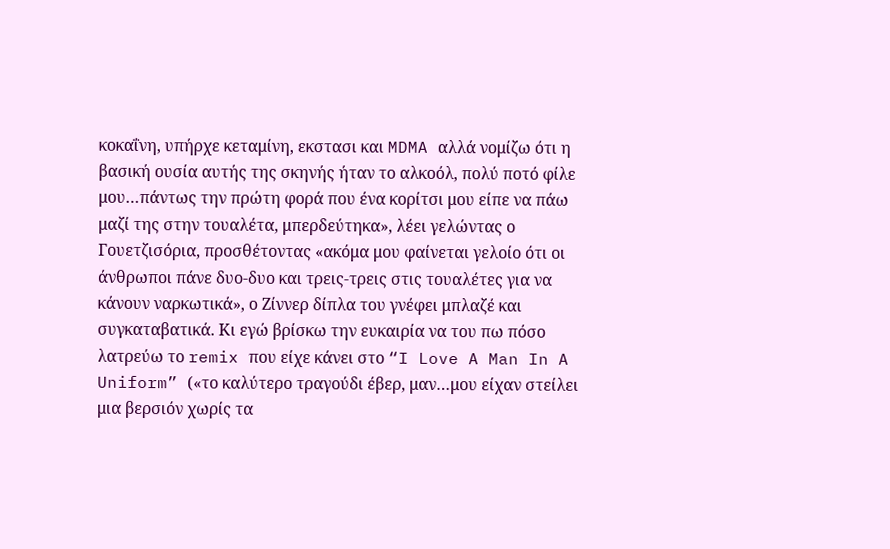κοκαΐνη, υπήρχε κεταμίνη, εκστασι και MDMA αλλά νομίζω ότι η βασική ουσία αυτής της σκηνής ήταν το αλκοόλ, πολύ ποτό φίλε μου…πάντως την πρώτη φορά που ένα κορίτσι μου είπε να πάω μαζί της στην τουαλέτα, μπερδεύτηκα», λέει γελώντας ο Γουετζισόρια, προσθέτοντας «ακόμα μου φαίνεται γελοίο ότι οι άνθρωποι πάνε δυο-δυο και τρεις-τρεις στις τουαλέτες για να κάνουν ναρκωτικά», ο Ζίννερ δίπλα του γνέφει μπλαζέ και συγκαταβατικά. Κι εγώ βρίσκω την ευκαιρία να του πω πόσο λατρεύω το remix που είχε κάνει στο “I Love A Man In A Uniform” («το καλύτερο τραγούδι έβερ, μαν…μου είχαν στείλει μια βερσιόν χωρίς τα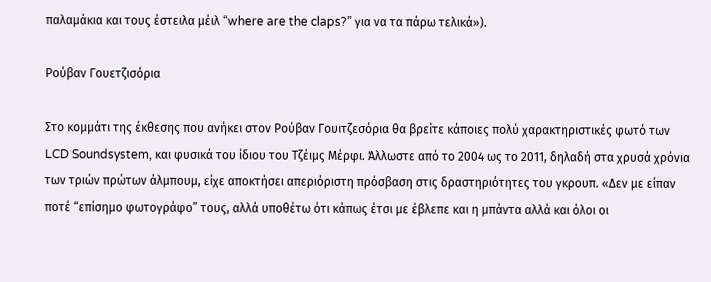παλαμάκια και τους έστειλα μέιλ “where are the claps?” για να τα πάρω τελικά»).

Ρούβαν Γουετζισόρια

Στο κομμάτι της έκθεσης που ανήκει στον Ρούβαν Γουιτζεσόρια θα βρείτε κάποιες πολύ χαρακτηριστικές φωτό των LCD Soundsystem, και φυσικά του ίδιου του Τζέιμς Μέρφι. Άλλωστε από το 2004 ως το 2011, δηλαδή στα χρυσά χρόνια των τριών πρώτων άλμπουμ, είχε αποκτήσει απεριόριστη πρόσβαση στις δραστηριότητες του γκρουπ. «Δεν με είπαν ποτέ “επίσημο φωτογράφο” τους, αλλά υποθέτω ότι κάπως έτσι με έβλεπε και η μπάντα αλλά και όλοι οι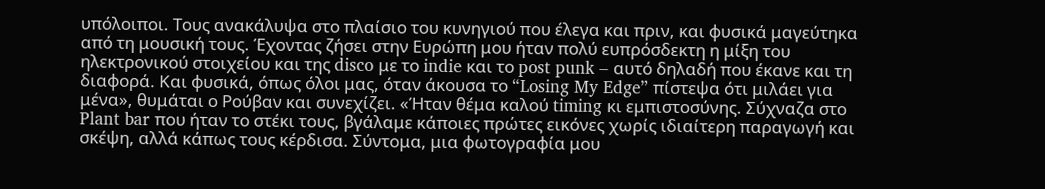υπόλοιποι. Τους ανακάλυψα στο πλαίσιο του κυνηγιού που έλεγα και πριν, και φυσικά μαγεύτηκα από τη μουσική τους. Έχοντας ζήσει στην Ευρώπη μου ήταν πολύ ευπρόσδεκτη η μίξη του ηλεκτρονικού στοιχείου και της disco με το indie και το post punk – αυτό δηλαδή που έκανε και τη διαφορά. Και φυσικά, όπως όλοι μας, όταν άκουσα το “Losing My Edge” πίστεψα ότι μιλάει για μένα», θυμάται ο Ρούβαν και συνεχίζει. «Ήταν θέμα καλού timing κι εμπιστοσύνης. Σύχναζα στο Plant bar που ήταν το στέκι τους, βγάλαμε κάποιες πρώτες εικόνες χωρίς ιδιαίτερη παραγωγή και σκέψη, αλλά κάπως τους κέρδισα. Σύντομα, μια φωτογραφία μου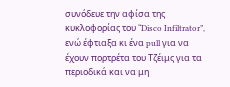συνόδευε την αφίσα της κυκλοφορίας του “Disco Infiltrator”, ενώ έφτιαξα κι ένα pull για να έχουν πορτρέτα του Τζέιμς για τα περιοδικά και να μη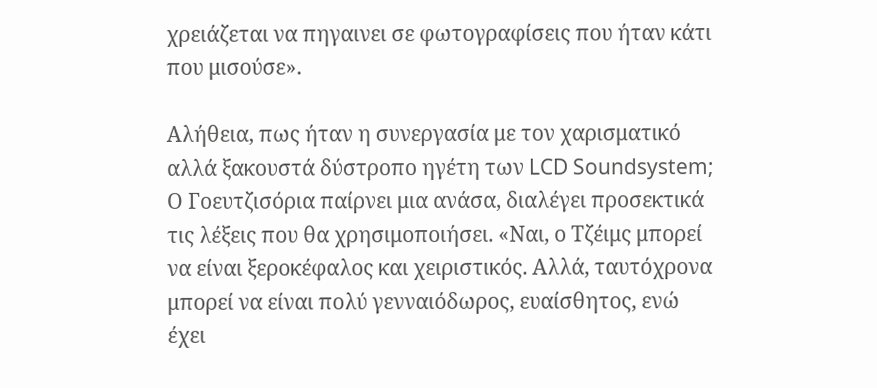χρειάζεται να πηγαινει σε φωτογραφίσεις που ήταν κάτι που μισούσε».

Αλήθεια, πως ήταν η συνεργασία με τον χαρισματικό αλλά ξακουστά δύστροπο ηγέτη των LCD Soundsystem; Ο Γοευτζισόρια παίρνει μια ανάσα, διαλέγει προσεκτικά τις λέξεις που θα χρησιμοποιήσει. «Ναι, ο Τζέιμς μπορεί να είναι ξεροκέφαλος και χειριστικός. Αλλά, ταυτόχρονα μπορεί να είναι πολύ γενναιόδωρος, ευαίσθητος, ενώ έχει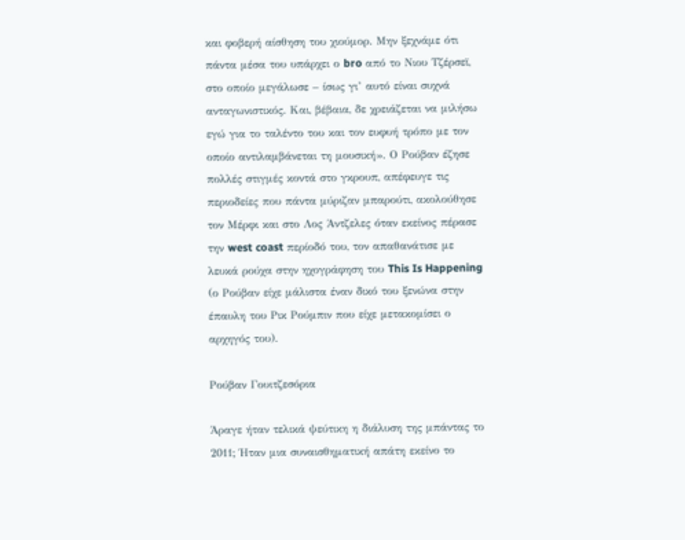και φοβερή αίσθηση του χιούμορ. Μην ξεχνάμε ότι πάντα μέσα του υπάρχει ο bro από το Νιου Τζέρσεϊ, στο οποίο μεγάλωσε – ίσως γι’ αυτό είναι συχνά ανταγωνιστικός. Και, βέβαια, δε χρειάζεται να μιλήσω εγώ για το ταλέντο του και τον ευφυή τρόπο με τον οποίο αντιλαμβάνεται τη μουσική». Ο Ρούβαν έζησε πολλές στιγμές κοντά στο γκρουπ, απέφευγε τις περιοδείες που πάντα μύριζαν μπαρούτι, ακολούθησε τον Μέρφι και στο Λος Άντζελες όταν εκείνος πέρασε την west coast περίοδό του, τον απαθανάτισε με λευκά ρούχα στην ηχογράφηση του This Is Happening (ο Ρούβαν είχε μάλιστα έναν δικό του ξενώνα στην έπαυλη του Ρικ Ρούμπιν που είχε μετακομίσει ο αρχηγός του).

Ρούβαν Γουιτζεσόρια

Άραγε ήταν τελικά ψεύτικη η διάλυση της μπάντας το 2011; Ήταν μια συναισθηματική απάτη εκείνο το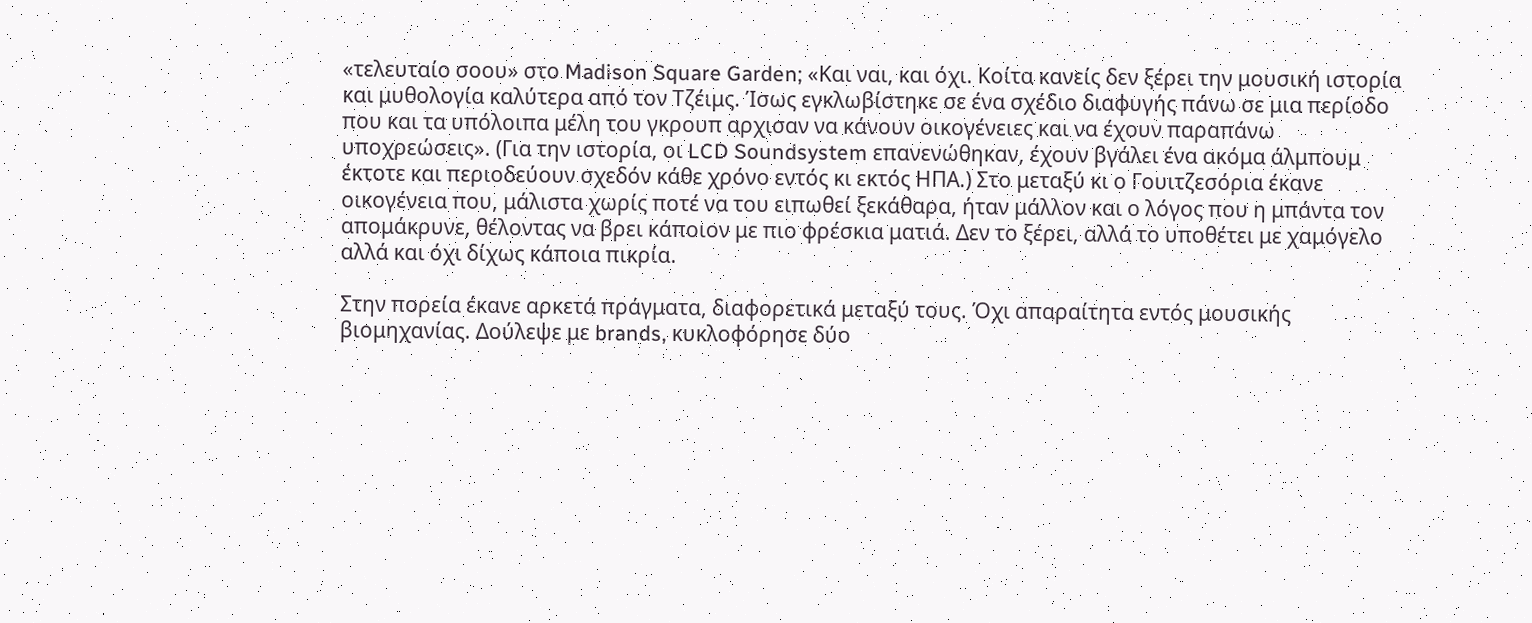«τελευταίο σοου» στο Madison Square Garden; «Και ναι, και όχι. Κοίτα κανείς δεν ξέρει την μουσική ιστορία και μυθολογία καλύτερα από τον Τζέιμς. Ίσως εγκλωβίστηκε σε ένα σχέδιο διαφυγής πάνω σε μια περίοδο που και τα υπόλοιπα μέλη του γκρουπ αρχισαν να κάνουν οικογένειες και να έχουν παραπάνω υποχρεώσεις». (Για την ιστορία, οι LCD Soundsystem επανενώθηκαν, έχουν βγάλει ένα ακόμα άλμπουμ έκτοτε και περιοδεύουν σχεδόν κάθε χρόνο εντός κι εκτός ΗΠΑ.) Στο μεταξύ κι ο Γουιτζεσόρια έκανε οικογένεια που, μάλιστα χωρίς ποτέ να του ειπωθεί ξεκάθαρα, ήταν μάλλον και ο λόγος που η μπάντα τον απομάκρυνε, θέλοντας να βρει κάποιον με πιο φρέσκια ματιά. Δεν το ξέρει, αλλά το υποθέτει με χαμόγελο αλλά και όχι δίχως κάποια πικρία.

Στην πορεία έκανε αρκετά πράγματα, διαφορετικά μεταξύ τους. Όχι απαραίτητα εντός μουσικής βιομηχανίας. Δούλεψε με brands, κυκλοφόρησε δύο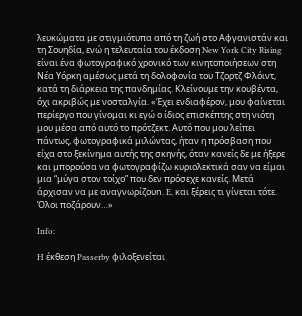λευκώματα με στιγμιότυπα από τη ζωή στο Αφγανιστάν και τη Σουηδία, ενώ η τελευταία του έκδοση New York City Rising είναι ένα φωτογραφικό χρονικό των κινητοποιήσεων στη Νέα Υόρκη αμέσως μετά τη δολοφονία του Τζορτζ Φλόιντ, κατά τη διάρκεια της πανδημίας. Κλείνουμε την κουβέντα, όχι ακριβώς με νοσταλγία. «Έχει ενδιαφέρον, μου φαίνεται περίεργο που γίνομαι κι εγώ ο ίδιος επισκέπτης στη νιότη μου μέσα από αυτό το πρότζεκτ. Αυτό που μου λείπει πάντως, φωτογραφικά μιλώντας, ήταν η πρόσβαση που είχα στο ξεκίνημα αυτής της σκηνής, όταν κανείς δε με ήξερε και μπορούσα να φωτογραφίζω κυριολεκτικά σαν να είμαι μια “μύγα στον τοίχο” που δεν πρόσεχε κανείς. Μετά άρχισαν να με αναγνωρίζουn. E, και ξέρεις τι γίνεται τότε. Όλοι ποζάρουν…»

Info:

H έκθεση Passerby φιλοξενείται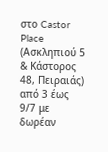στο Castor Place (Ασκληπιού 5 & Κάστορος 48, Πειραιάς) από 3 έως 9/7 με δωρέαν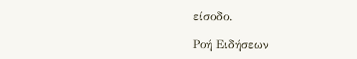είσοδο.

Ροή Ειδήσεων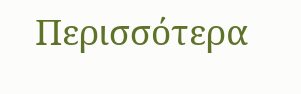Περισσότερα